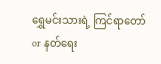ရွှေမင်းသားရဲ့ ကြင်ရာတော်
or နတ်ရေး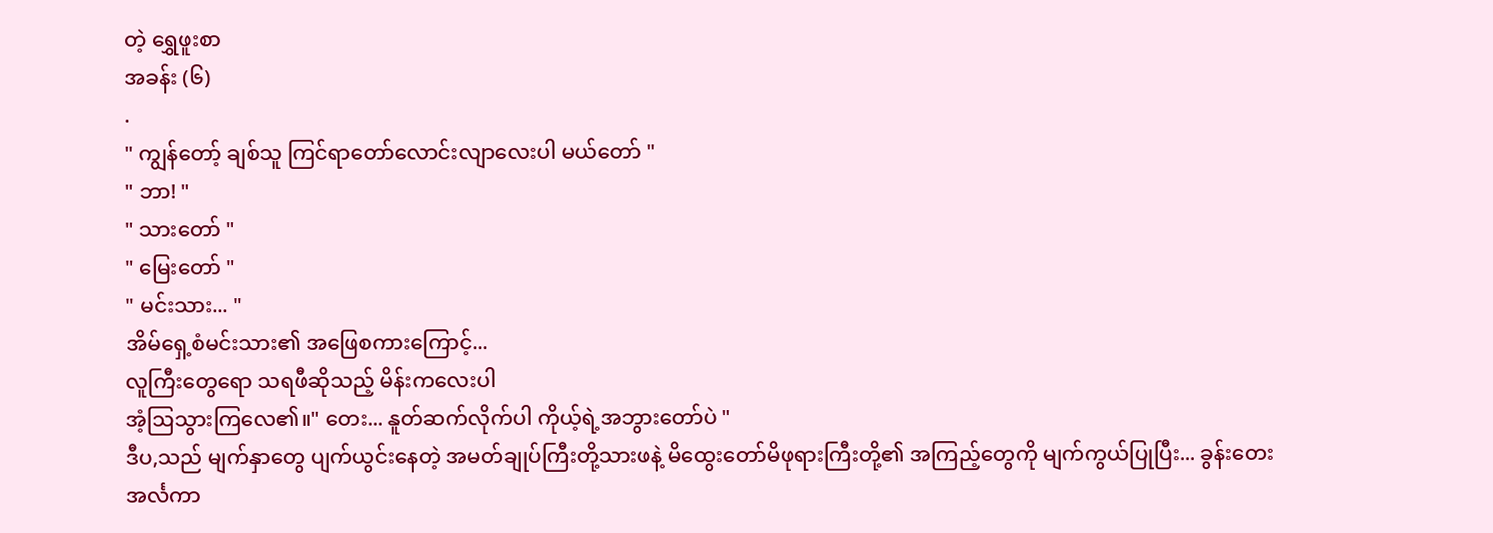တဲ့ ရွှေဖူးစာ
အခန်း (၆)
.
" ကျွန်တော့် ချစ်သူ ကြင်ရာတော်လောင်းလျာလေးပါ မယ်တော် "
" ဘာ! "
" သားတော် "
" မြေးတော် "
" မင်းသား... "
အိမ်ရှေ့စံမင်းသား၏ အဖြေစကားကြောင့်...
လူကြီးတွေရော သရဖီဆိုသည့် မိန်းကလေးပါ
အံ့ဩသွားကြလေ၏။" တေး... နူတ်ဆက်လိုက်ပါ ကိုယ့်ရဲ့အဘွားတော်ပဲ "
ဒီပ,သည် မျက်နှာတွေ ပျက်ယွင်းနေတဲ့ အမတ်ချုပ်ကြီးတို့သားဖနဲ့ မိထွေးတော်မိဖုရားကြီးတို့၏ အကြည့်တွေကို မျက်ကွယ်ပြုပြီး... ခွန်းတေးအင်္လကာ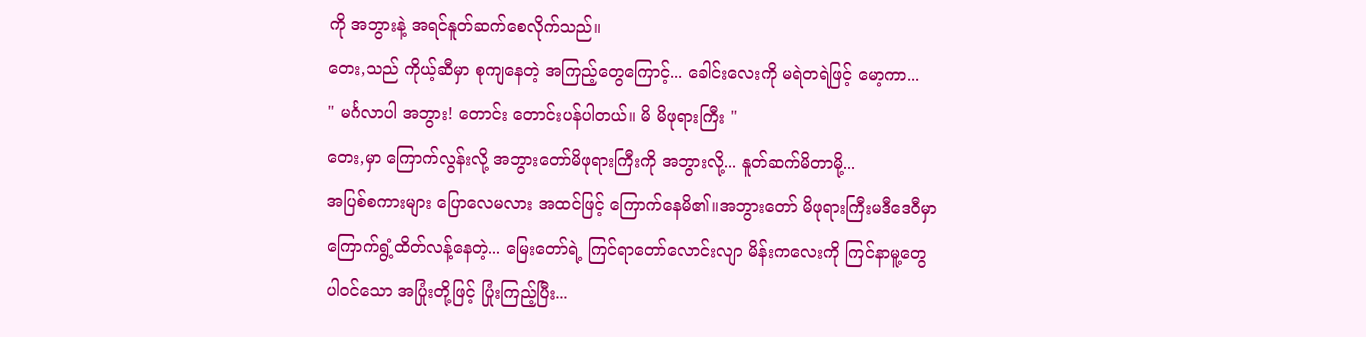ကို အဘွားနဲ့ အရင်နူတ်ဆက်စေလိုက်သည်။
တေး,သည် ကိုယ့်ဆီမှာ စုကျနေတဲ့ အကြည့်တွေကြောင့်... ခေါင်းလေးကို မရဲတရဲဖြင့် မော့ကာ...
" မင်္ဂလာပါ အဘွား! တောင်း တောင်းပန်ပါတယ်။ မိ မိဖုရားကြီး "
တေး,မှာ ကြောက်လွန်းလို့ အဘွားတော်မိဖုရားကြီးကို အဘွားလို့... နူတ်ဆက်မိတာမို့...
အပြစ်စကားများ ပြောလေမလား အထင်ဖြင့် ကြောက်နေမိ၏။အဘွားတော် မိဖုရားကြီးမဒီဒေဝီမှာ ကြောက်ရွံ့ထိတ်လန့်နေတဲ့... မြေးတော်ရဲ့ ကြင်ရာတော်လောင်းလျာ မိန်းကလေးကို ကြင်နာမူ့တွေ ပါဝင်သော အပြုံးတို့ဖြင့် ပြုံးကြည့်ပြီး...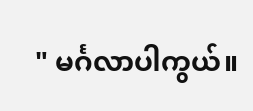" မင်္ဂလာပါကွယ်။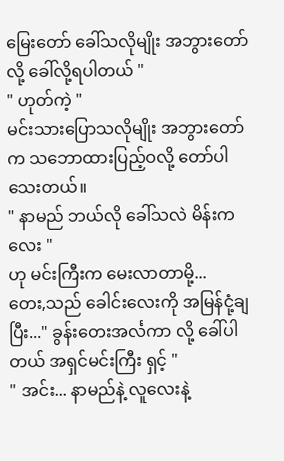မြေးတော် ခေါ်သလိုမျိုး အဘွားတော် လို့ ခေါ်လို့ရပါတယ် "
" ဟုတ်ကဲ့ "
မင်းသားပြောသလိုမျိုး အဘွားတော်က သဘောထားပြည့်ဝလို့ တော်ပါသေးတယ်။
" နာမည် ဘယ်လို ခေါ်သလဲ မိန်းကလေး "
ဟု မင်းကြီးက မေးလာတာမို့...
တေး,သည် ခေါင်းလေးကို အမြန်ငုံ့ချပြီး..." ခွန်းတေးအင်္လကာ လို့ ခေါ်ပါတယ် အရှင်မင်းကြီး ရှင့် "
" အင်း... နာမည်နဲ့ လူလေးနဲ့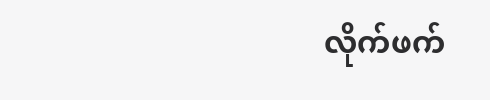လိုက်ဖက်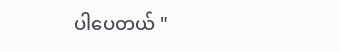ပါပေတယ် "